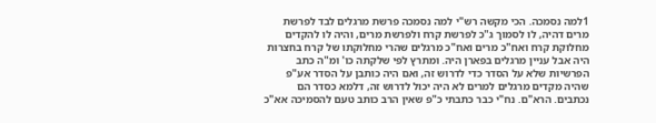1למה נסמכה. הכי מקשה רש"י למה נסמכה פרשת מרגלים לבד לפרשת מרים דהיה, לו לסמוך ג"כ לפרשת קרח ולפרשת מרים, והיה לו להקדים מחלוקת קרח ואח"כ מרים ואח"כ מרגלים שהרי מחלוקתו של קרח בחצרות היה אבל עניין מרגלים בפארן היה. ומתרץ לפי שלקתה כו' ומ"ה כתב הפרשיות שלא על הסדר כדי לדרוש זה, ואם היה כותבן על הסדר אע"פ שהיה מקדים מרגלים למרים לא היה יכול לדרוש זה, דלמא כסדר הם נכתבים. הרא"ם. נח"י כבר כתבתי כ"פ שאין הרב כותב טעם להסמיכה אא"כ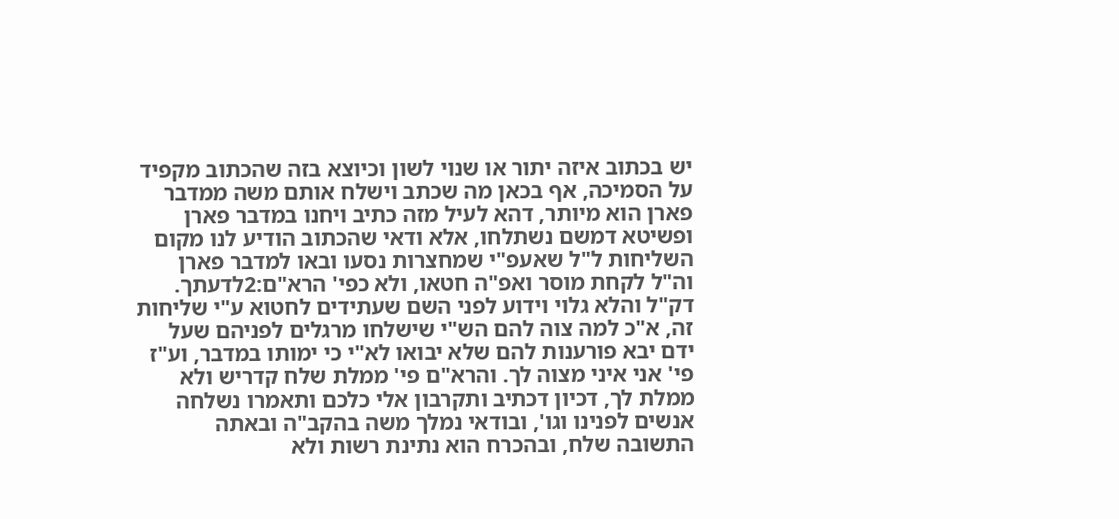יש בכתוב איזה יתור או שנוי לשון וכיוצא בזה שהכתוב מקפיד על הסמיכה, אף בכאן מה שכתב וישלח אותם משה ממדבר פארן הוא מיותר, דהא לעיל מזה כתיב ויחנו במדבר פארן ופשיטא דמשם נשתלחו, אלא ודאי שהכתוב הודיע לנו מקום השליחות ל"ל שאעפ"י שמחצרות נסעו ובאו למדבר פארן וה"ל לקחת מוסר ואפ"ה חטאו, ולא כפי' הרא"ם:2לדעתך. דק"ל והלא גלוי וידוע לפני השם שעתידים לחטוא ע"י שליחות זה, א"כ למה צוה להם הש"י שישלחו מרגלים לפניהם שעל ידם יבא פורענות להם שלא יבואו לא"י כי ימותו במדבר, וע"ז פי' אני איני מצוה לך. והרא"ם פי' ממלת שלח קדריש ולא ממלת לך, דכיון דכתיב ותקרבון אלי כלכם ותאמרו נשלחה אנשים לפנינו וגו', ובודאי נמלך משה בהקב"ה ובאתה התשובה שלח, ובהכרח הוא נתינת רשות ולא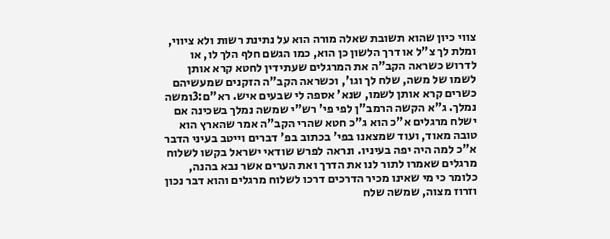צווי כיון שהוא תשובת שאלה מורה הוא על נתינת רשות ולא ציווי, ומלת לך צ"ל או דרך הלשון כן הוא, כמו הגשם חלף הלך לו, או לדרוש כשראה הקב"ה את המרגלים שעתידין לחטא קרא אותן לשמו של משה, שלח לך וגו', וכשראה הקב"ה הזקנים שמעשיהם כשרים קרא אותן לשמו, שנא' אספה לי שבעים איש. רא"ם:3ומשה נמלך. ג"א הקשה הרמב"ן לפי פי' רש"י שמשה נמלך בשכינה אם ישלח מרגלים א"כ הוא ג"כ חטא שהרי הקב"ה אמר שהארץ הוא טובה מאוד, ועוד שמצאנו בפי' בכתוב בפ' דברים וייטב בעיני הדבר א"כ למה היה יפה בעיניו. ונראה לפרש שודאי ישראל בקשו לשלוח מרגלים שאמרו לתור לנו את הדרך ואת הערים אשר נבא בהנה, כלומר כי מי שאינו מכיר הדרכים דרכו לשלוח מרגלים והוא דבר נכון וזרוז מצוה, שמשה שלח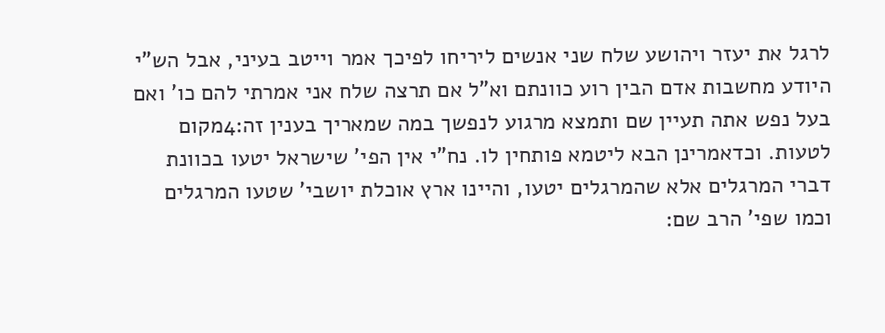לרגל את יעזר ויהושע שלח שני אנשים ליריחו לפיכך אמר וייטב בעיני, אבל הש"י היודע מחשבות אדם הבין רוע כוונתם וא"ל אם תרצה שלח אני אמרתי להם כו' ואם בעל נפש אתה תעיין שם ותמצא מרגוע לנפשך במה שמאריך בענין זה:4מקום לטעות. וכדאמרינן הבא ליטמא פותחין לו. נח"י אין הפי' שישראל יטעו בכוונת דברי המרגלים אלא שהמרגלים יטעו, והיינו ארץ אוכלת יושבי' שטעו המרגלים וכמו שפי' הרב שם: